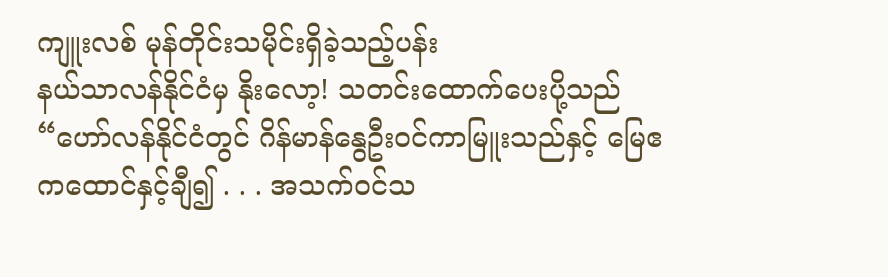ကျူးလစ် မုန်တိုင်းသမိုင်းရှိခဲ့သည့်ပန်း
နယ်သာလန်နိုင်ငံမှ နိုးလော့! သတင်းထောက်ပေးပို့သည်
“ဟော်လန်နိုင်ငံတွင် ဂိန်မာန်နွေဦးဝင်ကာမြူးသည်နှင့် မြေဧကထောင်နှင့်ချီ၍ . . . အသက်ဝင်သ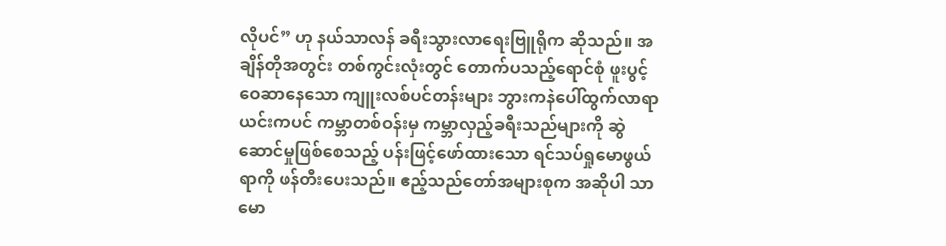လိုပင်” ဟု နယ်သာလန် ခရီးသွားလာရေးဗြူရိုက ဆိုသည်။ အချိန်တိုအတွင်း တစ်ကွင်းလုံးတွင် တောက်ပသည့်ရောင်စုံ ဖူးပွင့်ဝေဆာနေသော ကျူးလစ်ပင်တန်းများ ဘွားကနဲပေါ်ထွက်လာရာ ယင်းကပင် ကမ္ဘာတစ်ဝန်းမှ ကမ္ဘာလှည့်ခရီးသည်များကို ဆွဲဆောင်မှုဖြစ်စေသည့် ပန်းဖြင့်ဖော်ထားသော ရင်သပ်ရှုမောဖွယ်ရာကို ဖန်တီးပေးသည်။ ဧည့်သည်တော်အများစုက အဆိုပါ သာမော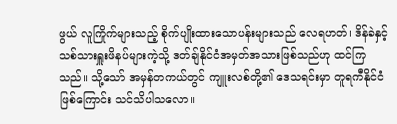ဖွယ် လူကြိုက်များသည့် စိုက်ပျိုးထားသောပန်းများသည် လေရဟတ်၊ ဒိန်ခဲနှင့် သစ်သားရှူးဖိနပ်များကဲ့သို့ ဒတ်ချ်နိုင်ငံအမှတ်အသားဖြစ်သည်ဟု ထင်ကြသည်။ သို့သော် အမှန်တကယ်တွင် ကျူးလစ်တို့၏ ဒေသရင်းမှာ တူရကီနိုင်ငံဖြစ်ကြောင်း သင်သိပါသလော။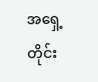အရှေ့တိုင်း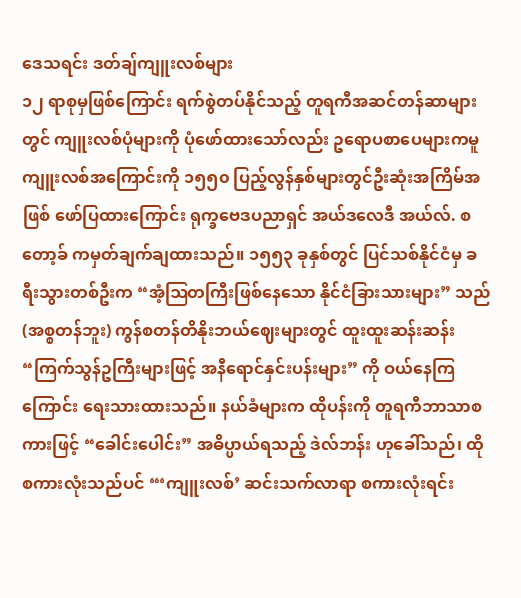ဒေသရင်း ဒတ်ချ်ကျူးလစ်များ
၁၂ ရာစုမှဖြစ်ကြောင်း ရက်စွဲတပ်နိုင်သည့် တူရကီအဆင်တန်ဆာများတွင် ကျူးလစ်ပုံများကို ပုံဖော်ထားသော်လည်း ဥရောပစာပေများကမူ ကျူးလစ်အကြောင်းကို ၁၅၅၀ ပြည့်လွန်နှစ်များတွင်ဦးဆုံးအကြိမ်အဖြစ် ဖော်ပြထားကြောင်း ရုက္ခဗေဒပညာရှင် အယ်ဒလေဒီ အယ်လ်. စတော့ခ် ကမှတ်ချက်ချထားသည်။ ၁၅၅၃ ခုနှစ်တွင် ပြင်သစ်နိုင်ငံမှ ခရီးသွားတစ်ဦးက “အံ့ဩတကြီးဖြစ်နေသော နိုင်ငံခြားသားများ” သည် (အစ္စတန်ဘူး) ကွန်စတန်တိနိုးဘယ်ဈေးများတွင် ထူးထူးဆန်းဆန်း “ကြက်သွန်ဥကြီးများဖြင့် အနီရောင်နှင်းပန်းများ” ကို ဝယ်နေကြကြောင်း ရေးသားထားသည်။ နယ်ခံများက ထိုပန်းကို တူရကီဘာသာစကားဖြင့် “ခေါင်းပေါင်း” အဓိပ္ပာယ်ရသည့် ဒဲလ်ဘန်း ဟုခေါ်သည်၊ ထိုစကားလုံးသည်ပင် “‘ကျူးလစ်’ ဆင်းသက်လာရာ စကားလုံးရင်း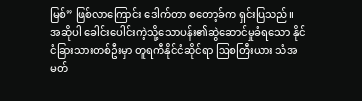မြစ်” ဖြစ်လာကြောင်း ဒေါက်တာ စတော့ခ်က ရှင်းပြသည်။
အဆိုပါ ခေါင်းပေါင်းကဲ့သို့သောပန်း၏ဆွဲဆောင်မှုခံရသော နိုင်ငံခြားသားတစ်ဦးမှာ တူရကီနိုင်ငံဆိုင်ရာ ဩစတြီးယား သံအမတ်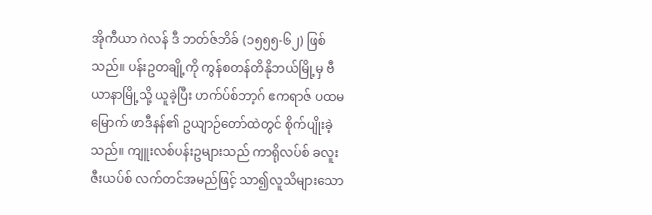အိုကီယာ ဂဲလန် ဒီ ဘတ်ဇ်ဘိခ် (၁၅၅၅-၆၂) ဖြစ်သည်။ ပန်းဥတချို့ကို ကွန်စတန်တိနိုဘယ်မြို့မှ ဗီယာနာမြို့သို့ ယူခဲ့ပြီး ဟက်ပ်စ်ဘာ့ဂ် ဧကရာဇ် ပထမမြောက် ဖာဒီနန်၏ ဥယျာဉ်တော်ထဲတွင် စိုက်ပျိုးခဲ့သည်။ ကျူးလစ်ပန်းဥများသည် ကာရိုလပ်စ် ခလူးဇီးယပ်စ် လက်တင်အမည်ဖြင့် သာ၍လူသိများသော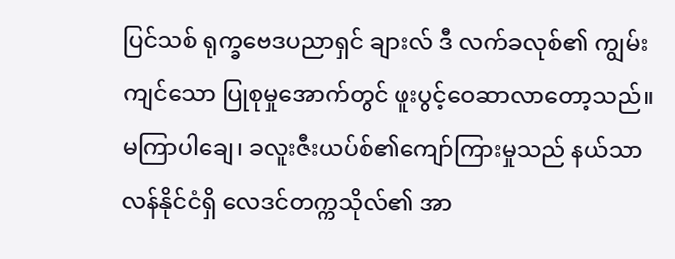ပြင်သစ် ရုက္ခဗေဒပညာရှင် ချားလ် ဒီ လက်ခလုစ်၏ ကျွမ်းကျင်သော ပြုစုမှုအောက်တွင် ဖူးပွင့်ဝေဆာလာတော့သည်။
မကြာပါချေ၊ ခလူးဇီးယပ်စ်၏ကျော်ကြားမှုသည် နယ်သာလန်နိုင်ငံရှိ လေဒင်တက္ကသိုလ်၏ အာ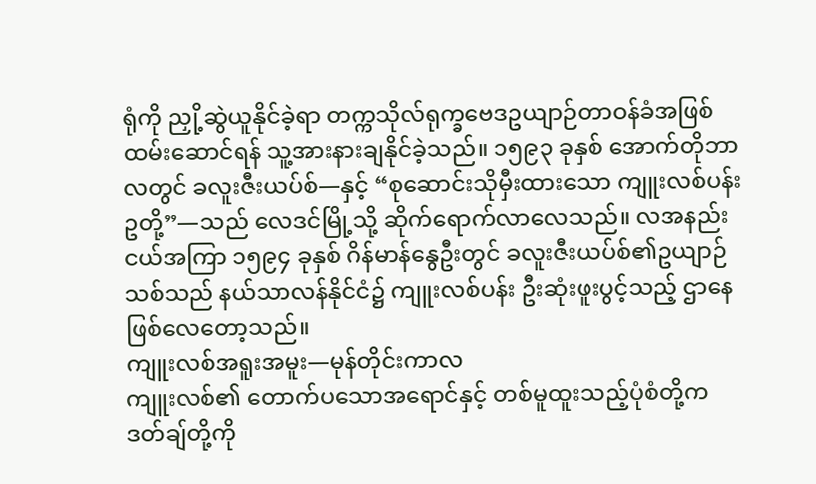ရုံကို ညှို့ဆွဲယူနိုင်ခဲ့ရာ တက္ကသိုလ်ရုက္ခဗေဒဥယျာဉ်တာဝန်ခံအဖြစ်ထမ်းဆောင်ရန် သူ့အားနားချနိုင်ခဲ့သည်။ ၁၅၉၃ ခုနှစ် အောက်တိုဘာလတွင် ခလူးဇီးယပ်စ်—နှင့် “စုဆောင်းသိုမှီးထားသော ကျူးလစ်ပန်းဥတို့”—သည် လေဒင်မြို့သို့ ဆိုက်ရောက်လာလေသည်။ လအနည်းငယ်အကြာ ၁၅၉၄ ခုနှစ် ဂိန်မာန်နွေဦးတွင် ခလူးဇီးယပ်စ်၏ဥယျာဉ်သစ်သည် နယ်သာလန်နိုင်ငံ၌ ကျူးလစ်ပန်း ဦးဆုံးဖူးပွင့်သည့် ဌာနေဖြစ်လေတော့သည်။
ကျူးလစ်အရူးအမူး—မုန်တိုင်းကာလ
ကျူးလစ်၏ တောက်ပသောအရောင်နှင့် တစ်မူထူးသည့်ပုံစံတို့က ဒတ်ချ်တို့ကို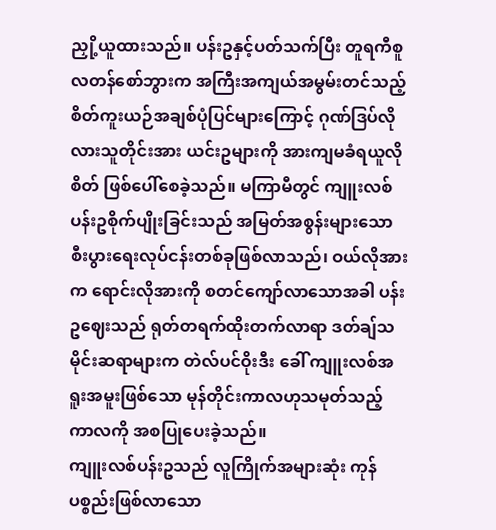ညှို့ယူထားသည်။ ပန်းဥနှင့်ပတ်သက်ပြီး တူရကီစူလတန်စော်ဘွားက အကြီးအကျယ်အမွမ်းတင်သည့် စိတ်ကူးယဉ်အချစ်ပုံပြင်များကြောင့် ဂုဏ်ဒြပ်လိုလားသူတိုင်းအား ယင်းဥများကို အားကျမခံရယူလိုစိတ် ဖြစ်ပေါ်စေခဲ့သည်။ မကြာမီတွင် ကျူးလစ်ပန်းဥစိုက်ပျိုးခြင်းသည် အမြတ်အစွန်းများသော စီးပွားရေးလုပ်ငန်းတစ်ခုဖြစ်လာသည်၊ ဝယ်လိုအားက ရောင်းလိုအားကို စတင်ကျော်လာသောအခါ ပန်းဥဈေးသည် ရုတ်တရက်ထိုးတက်လာရာ ဒတ်ချ်သမိုင်းဆရာများက တဲလ်ပင်ဝိုးဒီး ခေါ် ကျူးလစ်အရူးအမူးဖြစ်သော မုန်တိုင်းကာလဟုသမုတ်သည့် ကာလကို အစပြုပေးခဲ့သည်။
ကျူးလစ်ပန်းဥသည် လူကြိုက်အများဆုံး ကုန်ပစ္စည်းဖြစ်လာသော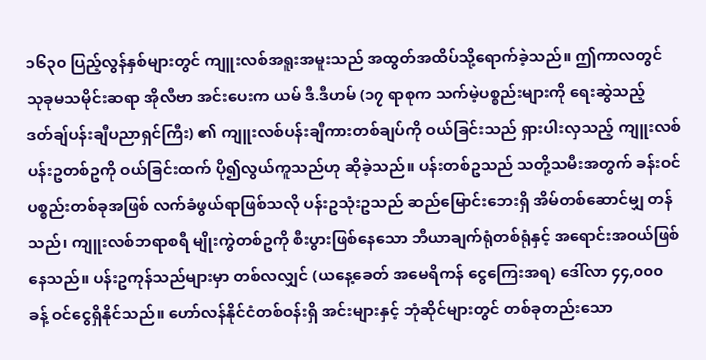၁၆၃၀ ပြည့်လွန်နှစ်များတွင် ကျူးလစ်အရူးအမူးသည် အထွတ်အထိပ်သို့ရောက်ခဲ့သည်။ ဤကာလတွင် သုခုမသမိုင်းဆရာ အိုလီဗာ အင်းပေးက ယမ် ဒီ.ဒီဟမ် (၁၇ ရာစုက သက်မဲ့ပစ္စည်းများကို ရေးဆွဲသည့် ဒတ်ချ်ပန်းချီပညာရှင်ကြီး) ၏ ကျူးလစ်ပန်းချီကားတစ်ချပ်ကို ဝယ်ခြင်းသည် ရှားပါးလှသည့် ကျူးလစ်ပန်းဥတစ်ဥကို ဝယ်ခြင်းထက် ပို၍လွယ်ကူသည်ဟု ဆိုခဲ့သည်။ ပန်းတစ်ဥသည် သတို့သမီးအတွက် ခန်းဝင်ပစ္စည်းတစ်ခုအဖြစ် လက်ခံဖွယ်ရာဖြစ်သလို ပန်းဥသုံးဥသည် ဆည်မြောင်းဘေးရှိ အိမ်တစ်ဆောင်မျှ တန်သည်၊ ကျူးလစ်ဘရာစရီ မျိုးကွဲတစ်ဥကို စီးပွားဖြစ်နေသော ဘီယာချက်ရုံတစ်ရုံနှင့် အရောင်းအဝယ်ဖြစ်နေသည်။ ပန်းဥကုန်သည်များမှာ တစ်လလျှင် (ယနေ့ခေတ် အမေရိကန် ငွေကြေးအရ) ဒေါ်လာ ၄၄,၀၀၀ ခန့် ဝင်ငွေရှိနိုင်သည်။ ဟော်လန်နိုင်ငံတစ်ဝန်းရှိ အင်းများနှင့် ဘုံဆိုင်များတွင် တစ်ခုတည်းသော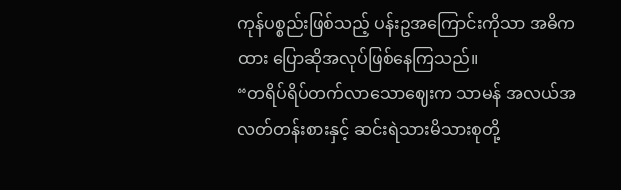ကုန်ပစ္စည်းဖြစ်သည့် ပန်းဥအကြောင်းကိုသာ အဓိကထား ပြောဆိုအလုပ်ဖြစ်နေကြသည်။
“တရိပ်ရိပ်တက်လာသောဈေးက သာမန် အလယ်အလတ်တန်းစားနှင့် ဆင်းရဲသားမိသားစုတို့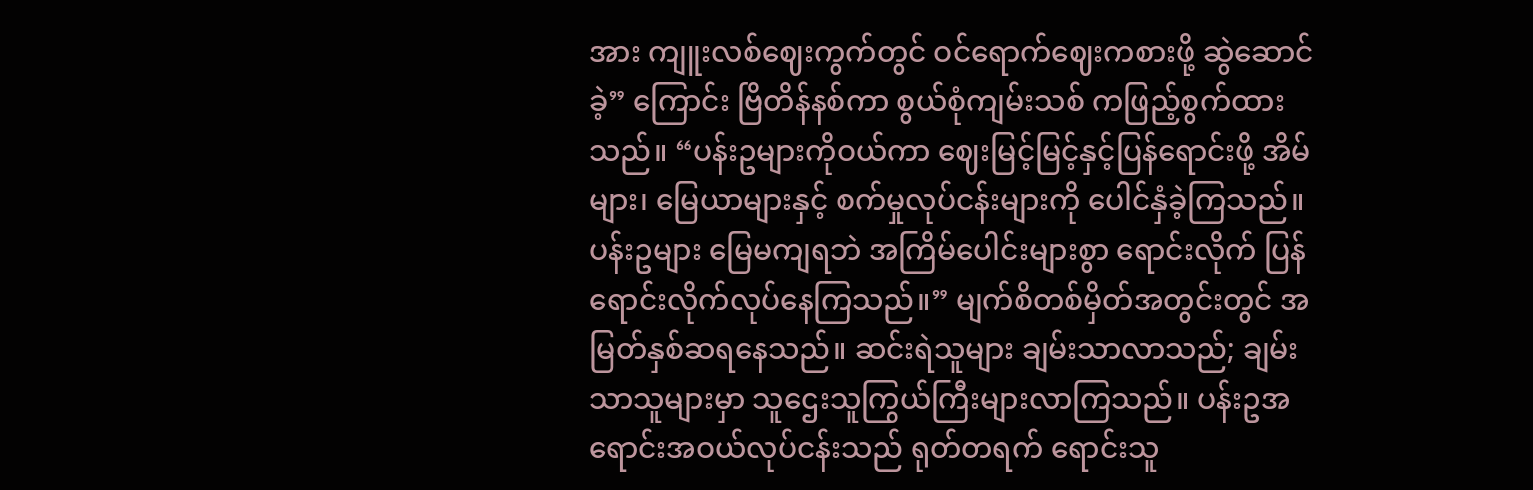အား ကျူးလစ်ဈေးကွက်တွင် ဝင်ရောက်ဈေးကစားဖို့ ဆွဲဆောင်ခဲ့” ကြောင်း ဗြိတိန်နစ်ကာ စွယ်စုံကျမ်းသစ် ကဖြည့်စွက်ထားသည်။ “ပန်းဥများကိုဝယ်ကာ ဈေးမြင့်မြင့်နှင့်ပြန်ရောင်းဖို့ အိမ်များ၊ မြေယာများနှင့် စက်မှုလုပ်ငန်းများကို ပေါင်နှံခဲ့ကြသည်။ ပန်းဥများ မြေမကျရဘဲ အကြိမ်ပေါင်းများစွာ ရောင်းလိုက် ပြန်ရောင်းလိုက်လုပ်နေကြသည်။” မျက်စိတစ်မှိတ်အတွင်းတွင် အမြတ်နှစ်ဆရနေသည်။ ဆင်းရဲသူများ ချမ်းသာလာသည်; ချမ်းသာသူများမှာ သူဌေးသူကြွယ်ကြီးများလာကြသည်။ ပန်းဥအရောင်းအဝယ်လုပ်ငန်းသည် ရုတ်တရက် ရောင်းသူ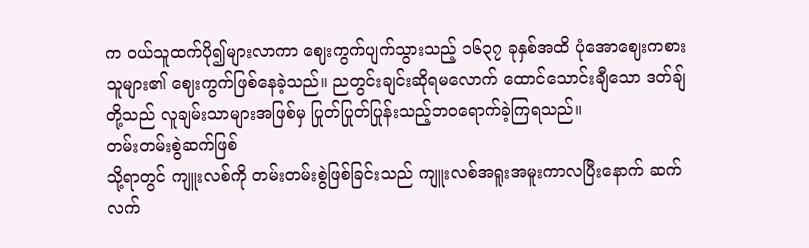က ဝယ်သူထက်ပို၍များလာကာ ဈေးကွက်ပျက်သွားသည့် ၁၆၃၇ ခုနှစ်အထိ ပုံအောဈေးကစားသူများ၏ ဈေးကွက်ဖြစ်နေခဲ့သည်။ ညတွင်းချင်းဆိုရမလောက် ထောင်သောင်းချီသော ဒတ်ချ်တို့သည် လူချမ်းသာများအဖြစ်မှ ပြုတ်ပြုတ်ပြုန်းသည့်ဘဝရောက်ခဲ့ကြရသည်။
တမ်းတမ်းစွဲဆက်ဖြစ်
သို့ရာတွင် ကျူးလစ်ကို တမ်းတမ်းစွဲဖြစ်ခြင်းသည် ကျူးလစ်အရူးအမူးကာလပြီးနောက် ဆက်လက်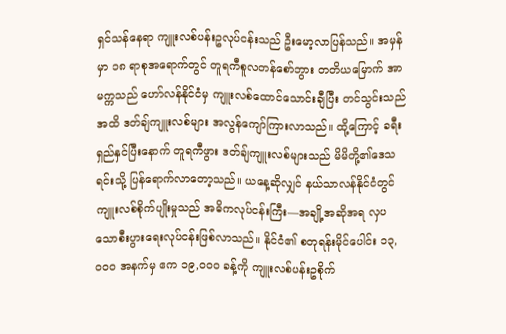ရှင်သန်နေရာ ကျူးလစ်ပန်းဥလုပ်ငန်းသည် ဦးမော့လာပြန်သည်။ အမှန်မှာ ၁၈ ရာစုအရောက်တွင် တူရကီစူလတန်စော်ဘွား တတိယမြောက် အာမက္ကသည် ဟော်လန်နိုင်ငံမှ ကျူးလစ်ထောင်သောင်းချီပြီး တင်သွင်းသည်အထိ ဒတ်ချ်ကျူးလစ်များ အလွန်ကျော်ကြားလာသည်။ ထို့ကြောင့် ခရီးရှည်နှင်ပြီးနောက် တူရကီဖွား ဒတ်ချ်ကျူးလစ်များသည် မိမိတို့၏ဒေသရင်းသို့ ပြန်ရောက်လာတော့သည်။ ယနေ့ဆိုလျှင် နယ်သာလန်နိုင်ငံတွင် ကျူးလစ်စိုက်ပျိုးမှုသည် အဓိကလုပ်ငန်းကြီး—အချို့အဆိုအရ လှပသောစီးပွားရေးလုပ်ငန်းဖြစ်လာသည်။ နိုင်ငံ၏ စတုရန်းမိုင်ပေါင်း ၁၃,၀၀၀ အနက်မှ ဧက ၁၉,၀၀၀ ခန့်ကို ကျူးလစ်ပန်းဥစိုက်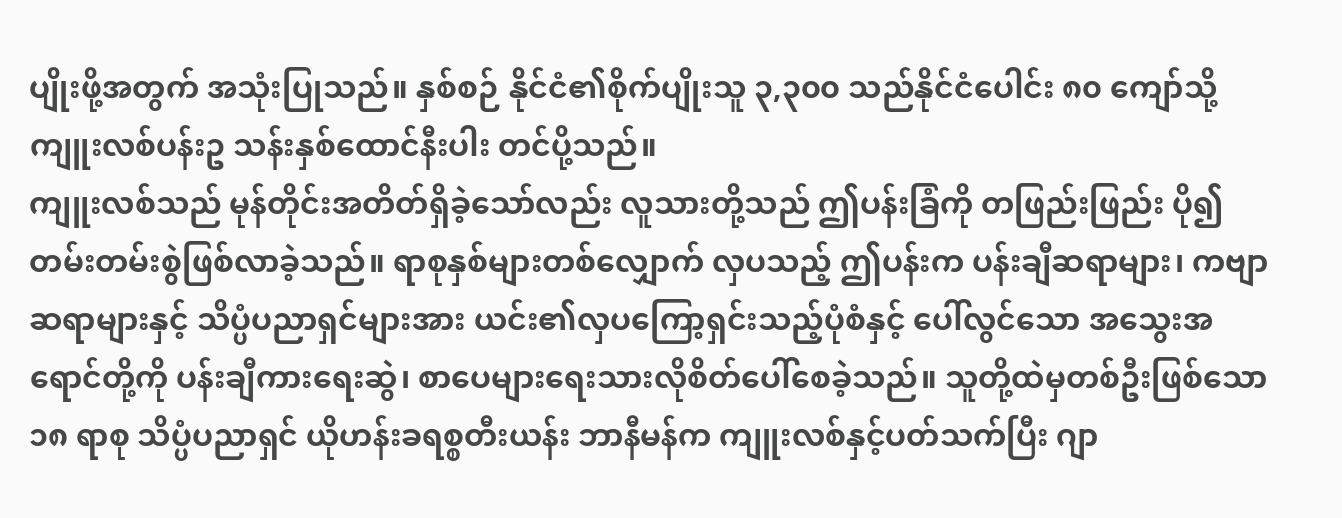ပျိုးဖို့အတွက် အသုံးပြုသည်။ နှစ်စဉ် နိုင်ငံ၏စိုက်ပျိုးသူ ၃,၃၀၀ သည်နိုင်ငံပေါင်း ၈၀ ကျော်သို့ ကျူးလစ်ပန်းဥ သန်းနှစ်ထောင်နီးပါး တင်ပို့သည်။
ကျူးလစ်သည် မုန်တိုင်းအတိတ်ရှိခဲ့သော်လည်း လူသားတို့သည် ဤပန်းခြံကို တဖြည်းဖြည်း ပို၍တမ်းတမ်းစွဲဖြစ်လာခဲ့သည်။ ရာစုနှစ်များတစ်လျှောက် လှပသည့် ဤပန်းက ပန်းချီဆရာများ၊ ကဗျာဆရာများနှင့် သိပ္ပံပညာရှင်များအား ယင်း၏လှပကြော့ရှင်းသည့်ပုံစံနှင့် ပေါ်လွင်သော အသွေးအရောင်တို့ကို ပန်းချီကားရေးဆွဲ၊ စာပေများရေးသားလိုစိတ်ပေါ်စေခဲ့သည်။ သူတို့ထဲမှတစ်ဦးဖြစ်သော ၁၈ ရာစု သိပ္ပံပညာရှင် ယိုဟန်းခရစ္စတီးယန်း ဘာနီမန်က ကျူးလစ်နှင့်ပတ်သက်ပြီး ဂျာ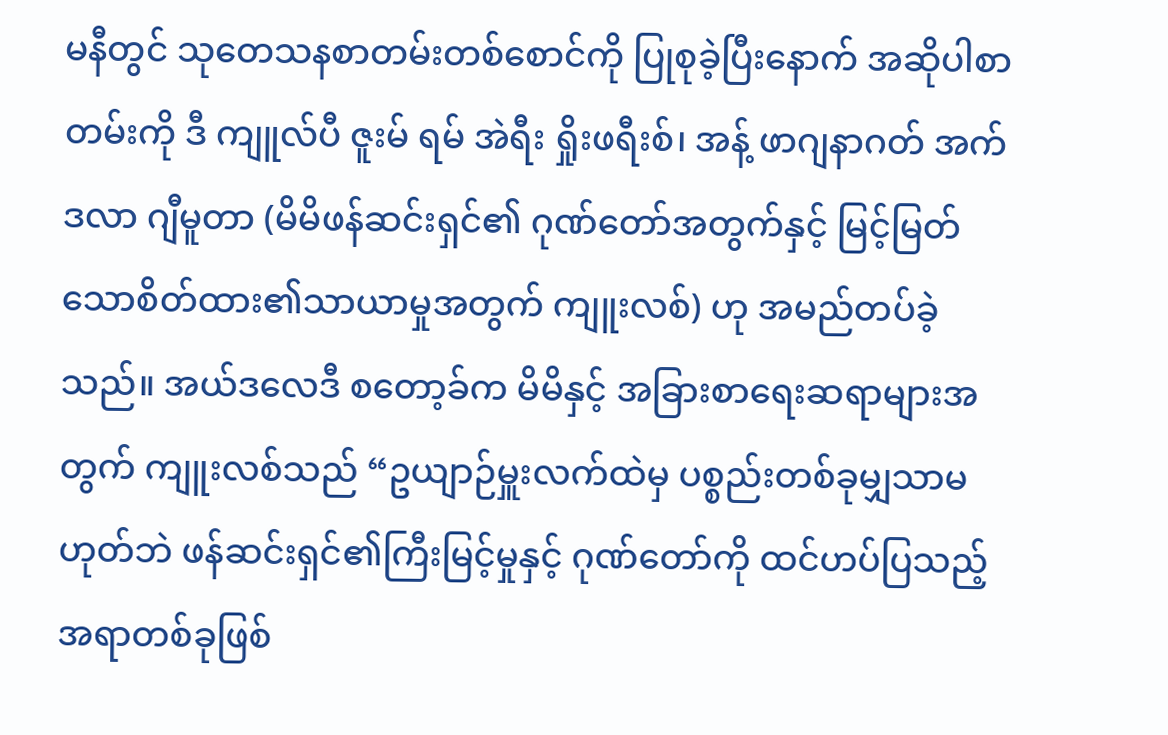မနီတွင် သုတေသနစာတမ်းတစ်စောင်ကို ပြုစုခဲ့ပြီးနောက် အဆိုပါစာတမ်းကို ဒီ ကျူလ်ပီ ဇူးမ် ရမ် အဲရီး ရှိုးဖရီးစ်၊ အန့် ဖာဂျနာဂတ် အက်ဒလာ ဂျီမူတာ (မိမိဖန်ဆင်းရှင်၏ ဂုဏ်တော်အတွက်နှင့် မြင့်မြတ်သောစိတ်ထား၏သာယာမှုအတွက် ကျူးလစ်) ဟု အမည်တပ်ခဲ့သည်။ အယ်ဒလေဒီ စတော့ခ်က မိမိနှင့် အခြားစာရေးဆရာများအတွက် ကျူးလစ်သည် “ဥယျာဉ်မှူးလက်ထဲမှ ပစ္စည်းတစ်ခုမျှသာမဟုတ်ဘဲ ဖန်ဆင်းရှင်၏ကြီးမြင့်မှုနှင့် ဂုဏ်တော်ကို ထင်ဟပ်ပြသည့်အရာတစ်ခုဖြစ်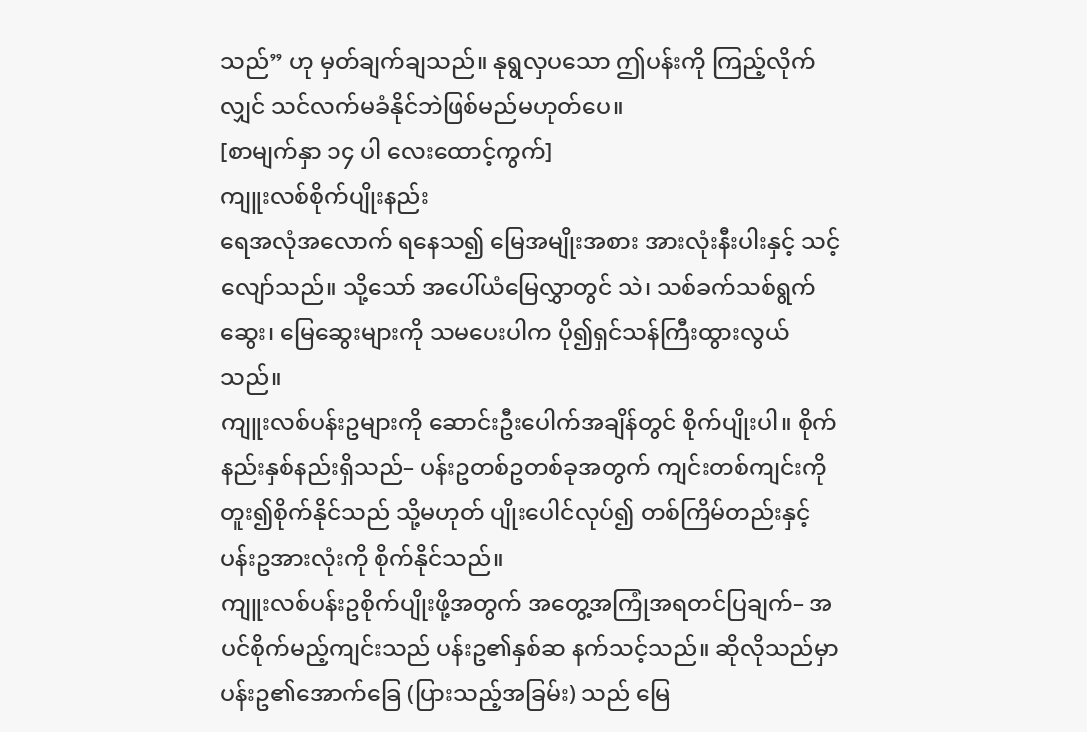သည်” ဟု မှတ်ချက်ချသည်။ နုရွလှပသော ဤပန်းကို ကြည့်လိုက်လျှင် သင်လက်မခံနိုင်ဘဲဖြစ်မည်မဟုတ်ပေ။
[စာမျက်နှာ ၁၄ ပါ လေးထောင့်ကွက်]
ကျူးလစ်စိုက်ပျိုးနည်း
ရေအလုံအလောက် ရနေသ၍ မြေအမျိုးအစား အားလုံးနီးပါးနှင့် သင့်လျော်သည်။ သို့သော် အပေါ်ယံမြေလွှာတွင် သဲ၊ သစ်ခက်သစ်ရွက်ဆွေး၊ မြေဆွေးများကို သမပေးပါက ပို၍ရှင်သန်ကြီးထွားလွယ်သည်။
ကျူးလစ်ပန်းဥများကို ဆောင်းဦးပေါက်အချိန်တွင် စိုက်ပျိုးပါ။ စိုက်နည်းနှစ်နည်းရှိသည်– ပန်းဥတစ်ဥတစ်ခုအတွက် ကျင်းတစ်ကျင်းကို တူး၍စိုက်နိုင်သည် သို့မဟုတ် ပျိုးပေါင်လုပ်၍ တစ်ကြိမ်တည်းနှင့် ပန်းဥအားလုံးကို စိုက်နိုင်သည်။
ကျူးလစ်ပန်းဥစိုက်ပျိုးဖို့အတွက် အတွေ့အကြုံအရတင်ပြချက်– အပင်စိုက်မည့်ကျင်းသည် ပန်းဥ၏နှစ်ဆ နက်သင့်သည်။ ဆိုလိုသည်မှာ ပန်းဥ၏အောက်ခြေ (ပြားသည့်အခြမ်း) သည် မြေ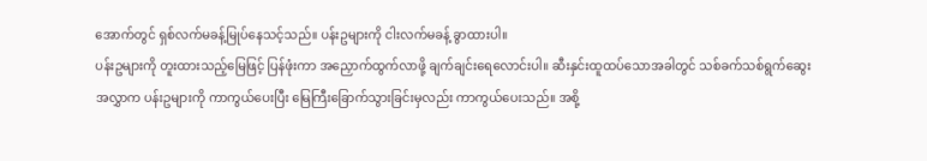အောက်တွင် ရှစ်လက်မခန့်မြုပ်နေသင့်သည်။ ပန်းဥများကို ငါးလက်မခန့် ခွာထားပါ။
ပန်းဥများကို တူးထားသည့်မြေဖြင့် ပြန်ဖုံးကာ အညှောက်ထွက်လာဖို့ ချက်ချင်းရေလောင်းပါ။ ဆီးနှင်းထူထပ်သောအခါတွင် သစ်ခက်သစ်ရွက်ဆွေးအလွှာက ပန်းဥများကို ကာကွယ်ပေးပြီး မြေကြီးခြောက်သွားခြင်းမှလည်း ကာကွယ်ပေးသည်။ အစို့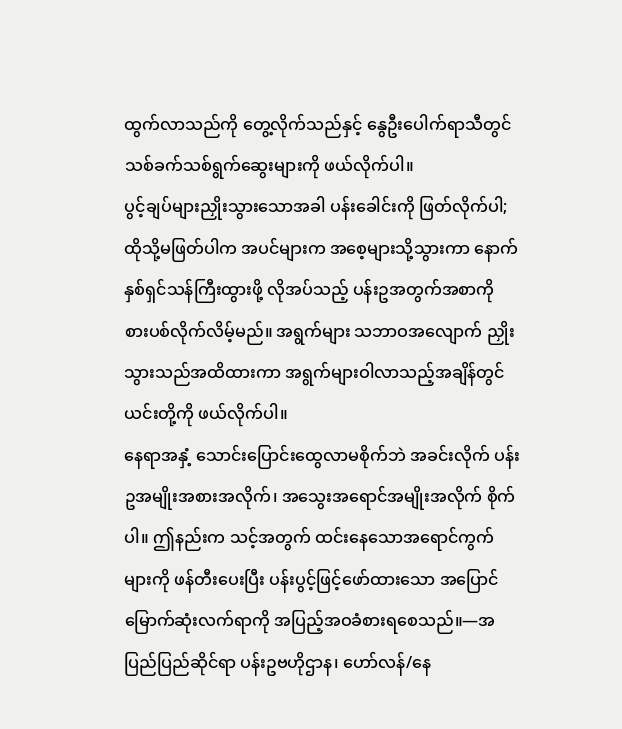ထွက်လာသည်ကို တွေ့လိုက်သည်နှင့် နွေဦးပေါက်ရာသီတွင် သစ်ခက်သစ်ရွက်ဆွေးများကို ဖယ်လိုက်ပါ။
ပွင့်ချပ်များညှိုးသွားသောအခါ ပန်းခေါင်းကို ဖြတ်လိုက်ပါ; ထိုသို့မဖြတ်ပါက အပင်များက အစေ့များသို့သွားကာ နောက်နှစ်ရှင်သန်ကြီးထွားဖို့ လိုအပ်သည့် ပန်းဥအတွက်အစာကို စားပစ်လိုက်လိမ့်မည်။ အရွက်များ သဘာဝအလျောက် ညှိုးသွားသည်အထိထားကာ အရွက်များဝါလာသည့်အချိန်တွင် ယင်းတို့ကို ဖယ်လိုက်ပါ။
နေရာအနှံ့ သောင်းပြောင်းထွေလာမစိုက်ဘဲ အခင်းလိုက် ပန်းဥအမျိုးအစားအလိုက်၊ အသွေးအရောင်အမျိုးအလိုက် စိုက်ပါ။ ဤနည်းက သင့်အတွက် ထင်းနေသောအရောင်ကွက်များကို ဖန်တီးပေးပြီး ပန်းပွင့်ဖြင့်ဖော်ထားသော အပြောင်မြောက်ဆုံးလက်ရာကို အပြည့်အဝခံစားရစေသည်။—အပြည်ပြည်ဆိုင်ရာ ပန်းဥဗဟိုဌာန၊ ဟော်လန်/နေ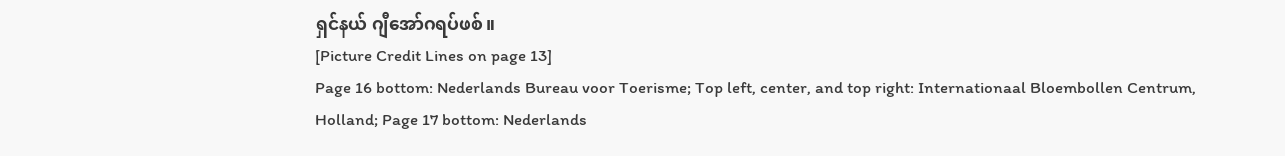ရှင်နယ် ဂျီအော်ဂရပ်ဖစ်။
[Picture Credit Lines on page 13]
Page 16 bottom: Nederlands Bureau voor Toerisme; Top left, center, and top right: Internationaal Bloembollen Centrum, Holland; Page 17 bottom: Nederlands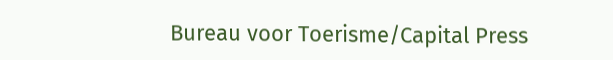Bureau voor Toerisme/Capital Press